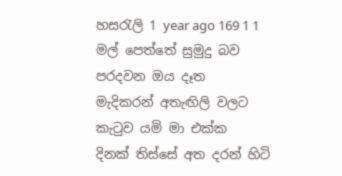හසරැලි 1 year ago 169 1 1
මල් පෙත්තේ සුමුදු බව
පරදවන ඔය දෑත
මැදිකරන් අතැඟිලි වලට
කැටුව යමි මා එක්ක
දිනක් තිස්සේ අත දරන් හිටි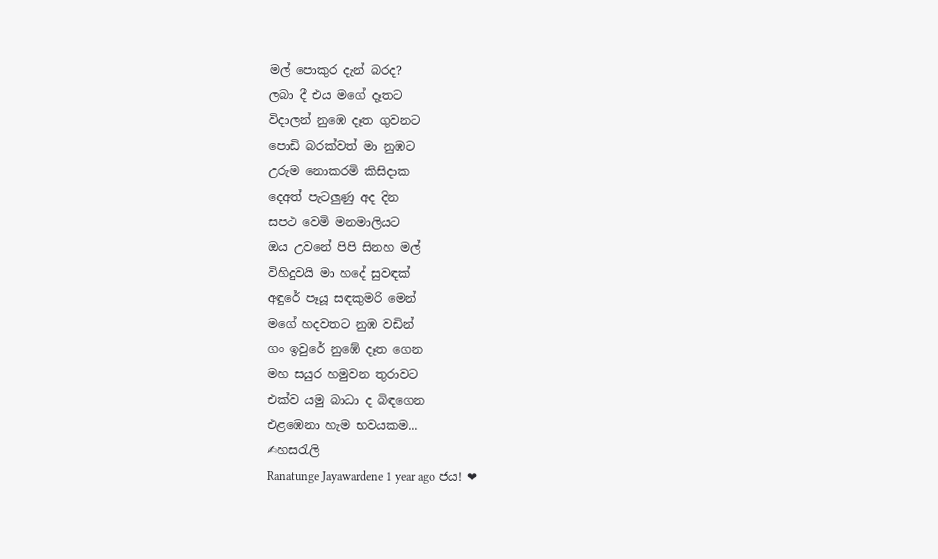මල් පොකුර දැන් බරද?
ලබා දී එය මගේ දෑතට
විදාලන් නුඹෙ දෑත ගුවනට
පොඩි බරක්වත් මා නුඹට
උරුම නොකරමි කිසිදාක
දෙඅත් පැටලුණු අද දින
සපථ වෙමි මනමාලියට
ඔය උවනේ පිපි සිනහ මල්
විහිදුවයි මා හදේ සුවඳක්
අඳුරේ පෑයූ සඳකුමරි මෙන්
මගේ හදවතට නුඹ වඩින්
ගං ඉවුරේ නුඹේ දෑත ගෙන
මහ සයුර හමුවන තුරාවට
එක්ව යමු බාධා ද බිඳගෙන
එළඹෙනා හැම භවයකම...
✍හසරැලි
Ranatunge Jayawardene 1 year ago ජය! ❤